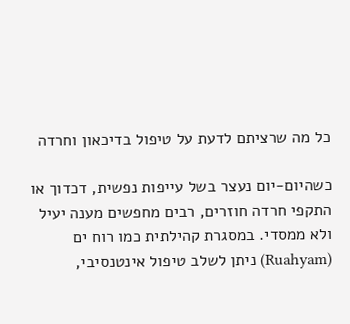כל מה שרציתם לדעת על טיפול בדיכאון וחרדה

כשהיום‑יום נעצר בשל עייפות נפשית, דכדוך או התקפי חרדה חוזרים, רבים מחפשים מענה יעיל ולא ממסדי. במסגרת קהילתית כמו רוח ים (Ruahyam) ניתן לשלב טיפול אינטנסיבי,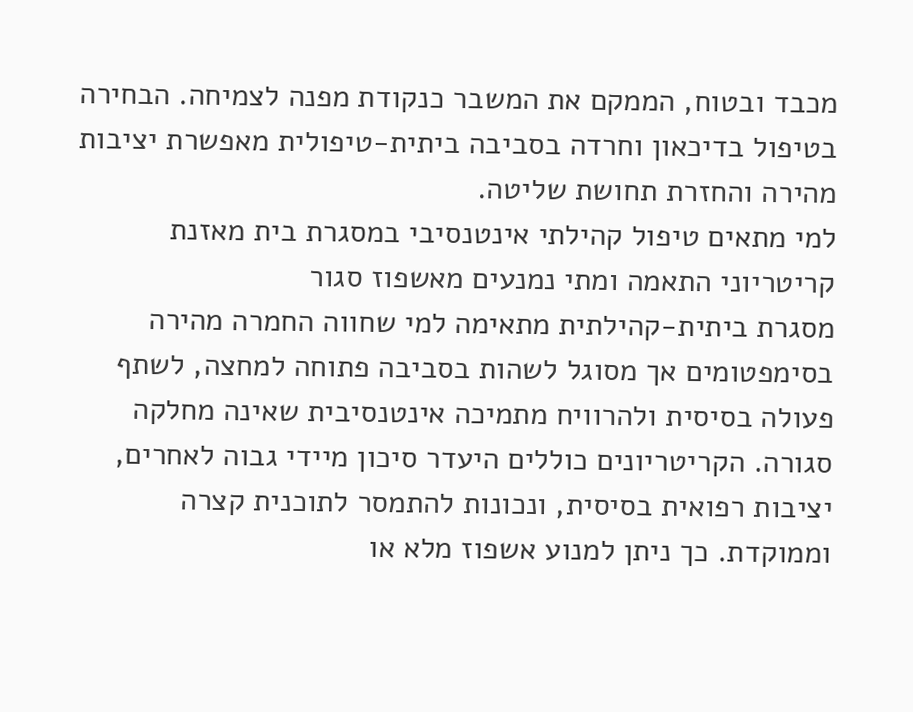מכבד ובטוח, הממקם את המשבר כנקודת מפנה לצמיחה. הבחירה בטיפול בדיכאון וחרדה בסביבה ביתית‑טיפולית מאפשרת יציבות מהירה והחזרת תחושת שליטה.
למי מתאים טיפול קהילתי אינטנסיבי במסגרת בית מאזנת
קריטריוני התאמה ומתי נמנעים מאשפוז סגור
מסגרת ביתית‑קהילתית מתאימה למי שחווה החמרה מהירה בסימפטומים אך מסוגל לשהות בסביבה פתוחה למחצה, לשתף פעולה בסיסית ולהרוויח מתמיכה אינטנסיבית שאינה מחלקה סגורה. הקריטריונים כוללים היעדר סיכון מיידי גבוה לאחרים, יציבות רפואית בסיסית, ונכונות להתמסר לתוכנית קצרה וממוקדת. כך ניתן למנוע אשפוז מלא או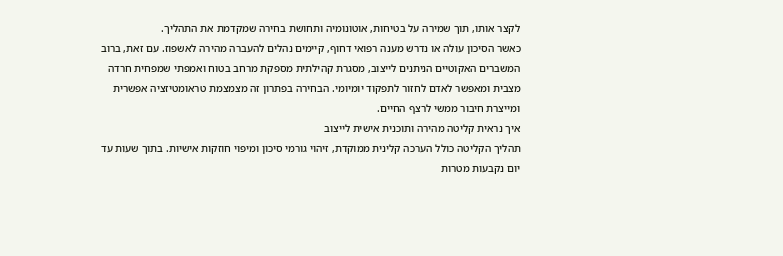לקצר אותו, תוך שמירה על בטיחות, אוטונומיה ותחושת בחירה שמקדמת את התהליך.
כאשר הסיכון עולה או נדרש מענה רפואי דחוף, קיימים נהלים להעברה מהירה לאשפוז. עם זאת, ברוב המשברים האקוטיים הניתנים לייצוב, מסגרת קהילתית מספקת מרחב בטוח ואמפתי שמפחית חרדה מצבית ומאפשר לאדם לחזור לתפקוד יומיומי. הבחירה בפתרון זה מצמצמת טראומטיזציה אפשרית ומייצרת חיבור ממשי לרצף החיים.
איך נראית קליטה מהירה ותוכנית אישית לייצוב
תהליך הקליטה כולל הערכה קלינית ממוקדת, זיהוי גורמי סיכון ומיפוי חוזקות אישיות. בתוך שעות עד יום נקבעות מטרות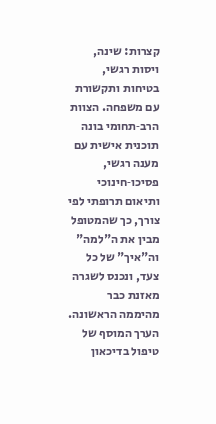קצרות: שינה, ויסות רגשי, בטיחות ותקשורת עם משפחה. הצוות הרב‑תחומי בונה תוכנית אישית עם מענה רגשי, פסיכו‑חינוכי ותיאום תרופתי לפי צורך, כך שהמטופל מבין את ה"למה" וה"איך" של כל צעד, ונכנס לשגרה מאזנת כבר מהיממה הראשונה.
הערך המוסף של טיפול בדיכאון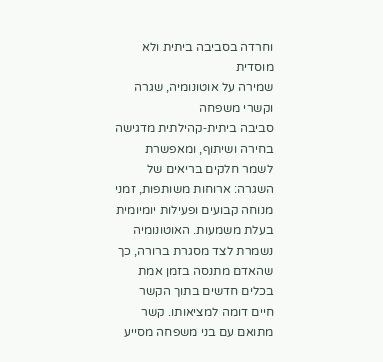וחרדה בסביבה ביתית ולא מוסדית
שמירה על אוטונומיה, שגרה וקשרי משפחה
סביבה ביתית‑קהילתית מדגישה בחירה ושיתוף, ומאפשרת לשמר חלקים בריאים של השגרה: ארוחות משותפות, זמני מנוחה קבועים ופעילות יומיומית בעלת משמעות. האוטונומיה נשמרת לצד מסגרת ברורה, כך שהאדם מתנסה בזמן אמת בכלים חדשים בתוך הקשר חיים דומה למציאותו. קשר מתואם עם בני משפחה מסייע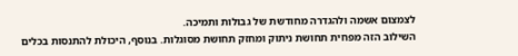לצמצום אשמה ולהגדרה מחודשת של גבולות ותמיכה.
השילוב הזה מפחית תחושת ניתוק ומחזק תחושת מסוגלות. בנוסף, היכולת להתנסות בכלים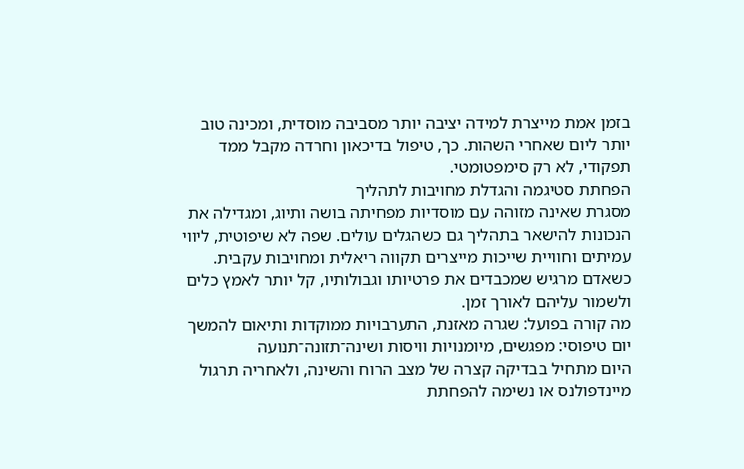בזמן אמת מייצרת למידה יציבה יותר מסביבה מוסדית, ומכינה טוב יותר ליום שאחרי השהות. כך, טיפול בדיכאון וחרדה מקבל ממד תפקודי, לא רק סימפטומטי.
הפחתת סטיגמה והגדלת מחויבות לתהליך
מסגרת שאינה מזוהה עם מוסדיות מפחיתה בושה ותיוג, ומגדילה את הנכונות להישאר בתהליך גם כשהגלים עולים. שפה לא שיפוטית, ליווי עמיתים וחוויית שייכות מייצרים תקווה ריאלית ומחויבות עקבית. כשאדם מרגיש שמכבדים את פרטיותו וגבולותיו, קל יותר לאמץ כלים ולשמור עליהם לאורך זמן.
מה קורה בפועל: שגרה מאזנת, התערבויות ממוקדות ותיאום להמשך
יום טיפוסי: מפגשים, מיומנויות וויסות ושינה־תזונה־תנועה
היום מתחיל בבדיקה קצרה של מצב הרוח והשינה, ולאחריה תרגול מיינדפולנס או נשימה להפחתת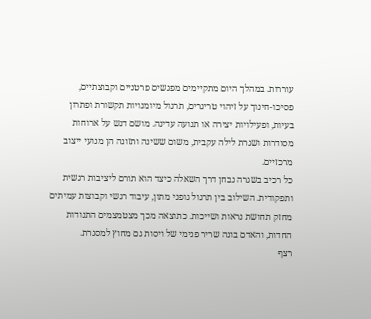עוררות. במהלך היום מתקיימים מפגשים פרטניים וקבוצתיים, פסיכו‑חינוך על זיהוי טריגרים, תרגול מיומנויות תקשורת ופתרון בעיות, ופעילויות יצירה או תנועה עדינה. מושם דגש על ארוחות מסודרות ושגרת לילה עקבית, משום ששינה ותזונה הן מנועי ייצוב מרכזיים.
כל רכיב בשגרה נבחן דרך השאלה כיצד הוא תורם ליציבות רגשית ותפקודית. השילוב בין תרגול גופני מתון, עיבוד רגשי וקבוצות עמיתים מחזק תחושת נראות ושייכות. כתוצאה מכך מצטמצמים התנודות החדות, והאדם בונה שריר פנימי של ויסות גם מחוץ למסגרת.
רצף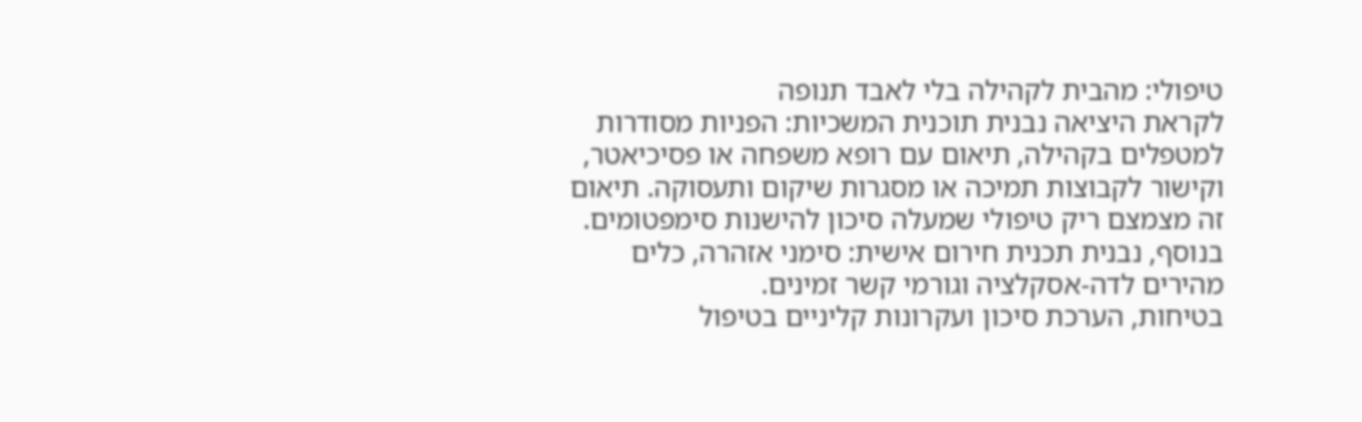טיפולי: מהבית לקהילה בלי לאבד תנופה
לקראת היציאה נבנית תוכנית המשכיות: הפניות מסודרות למטפלים בקהילה, תיאום עם רופא משפחה או פסיכיאטר, וקישור לקבוצות תמיכה או מסגרות שיקום ותעסוקה. תיאום זה מצמצם ריק טיפולי שמעלה סיכון להישנות סימפטומים. בנוסף, נבנית תכנית חירום אישית: סימני אזהרה, כלים מהירים לדה‑אסקלציה וגורמי קשר זמינים.
בטיחות, הערכת סיכון ועקרונות קליניים בטיפול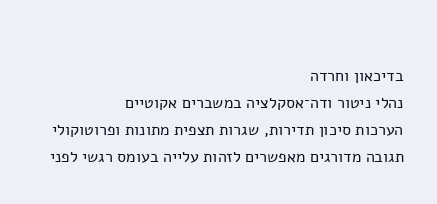בדיכאון וחרדה
נהלי ניטור ודה־אסקלציה במשברים אקוטיים
הערכות סיכון תדירות, שגרות תצפית מתונות ופרוטוקולי תגובה מדורגים מאפשרים לזהות עלייה בעומס רגשי לפני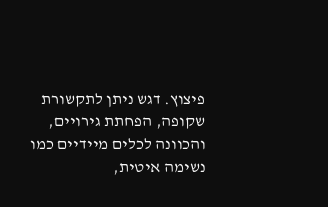פיצוץ. דגש ניתן לתקשורת שקופה, הפחתת גירויים, והכוונה לכלים מיידיים כמו נשימה איטית,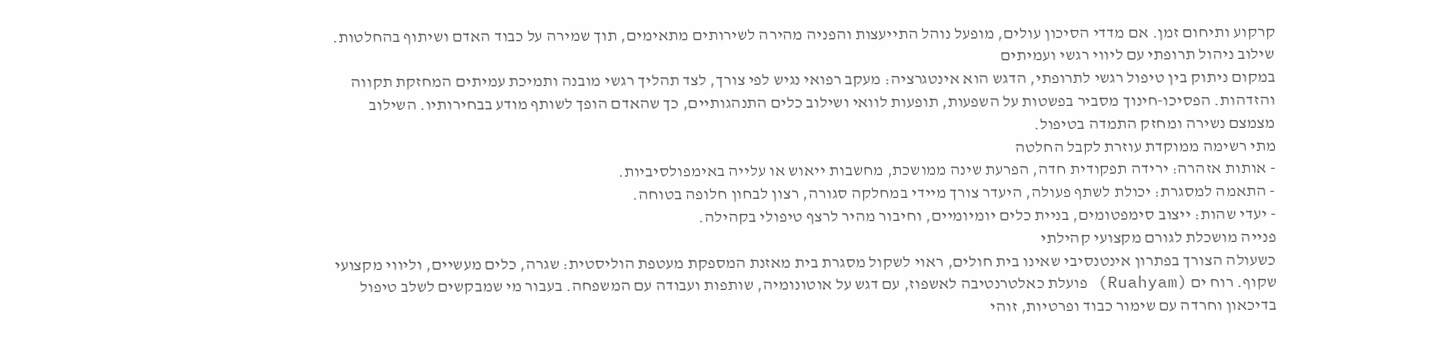קרקוע ותיחום זמן. אם מדדי הסיכון עולים, מופעל נוהל התייעצות והפניה מהירה לשירותים מתאימים, תוך שמירה על כבוד האדם ושיתוף בהחלטות.
שילוב ניהול תרופתי עם ליווי רגשי ועמיתים
במקום ניתוק בין טיפול רגשי לתרופתי, הדגש הוא אינטגרציה: מעקב רפואי נגיש לפי צורך, לצד תהליך רגשי מובנה ותמיכת עמיתים המחזקת תקווה והזדהות. הפסיכו‑חינוך מסביר בפשטות על השפעות, תופעות לוואי ושילוב כלים התנהגותיים, כך שהאדם הופך לשותף מודע בבחירותיו. השילוב מצמצם נשירה ומחזק התמדה בטיפול.
מתי רשימה ממוקדת עוזרת לקבל החלטה
- אותות אזהרה: ירידה תפקודית חדה, הפרעת שינה ממושכת, מחשבות ייאוש או עלייה באימפולסיביות.
- התאמה למסגרת: יכולת לשתף פעולה, היעדר צורך מיידי במחלקה סגורה, רצון לבחון חלופה בטוחה.
- יעדי שהות: ייצוב סימפטומים, בניית כלים יומיומיים, וחיבור מהיר לרצף טיפולי בקהילה.
פנייה מושכלת לגורם מקצועי קהילתי
כשעולה הצורך בפתרון אינטנסיבי שאינו בית חולים, ראוי לשקול מסגרת בית מאזנת המספקת מעטפת הוליסטית: שגרה, כלים מעשיים, וליווי מקצועי שקוף. רוח ים (Ruahyam) פועלת כאלטרנטיבה לאשפוז, עם דגש על אוטונומיה, שותפות ועבודה עם המשפחה. בעבור מי שמבקשים לשלב טיפול בדיכאון וחרדה עם שימור כבוד ופרטיות, זוהי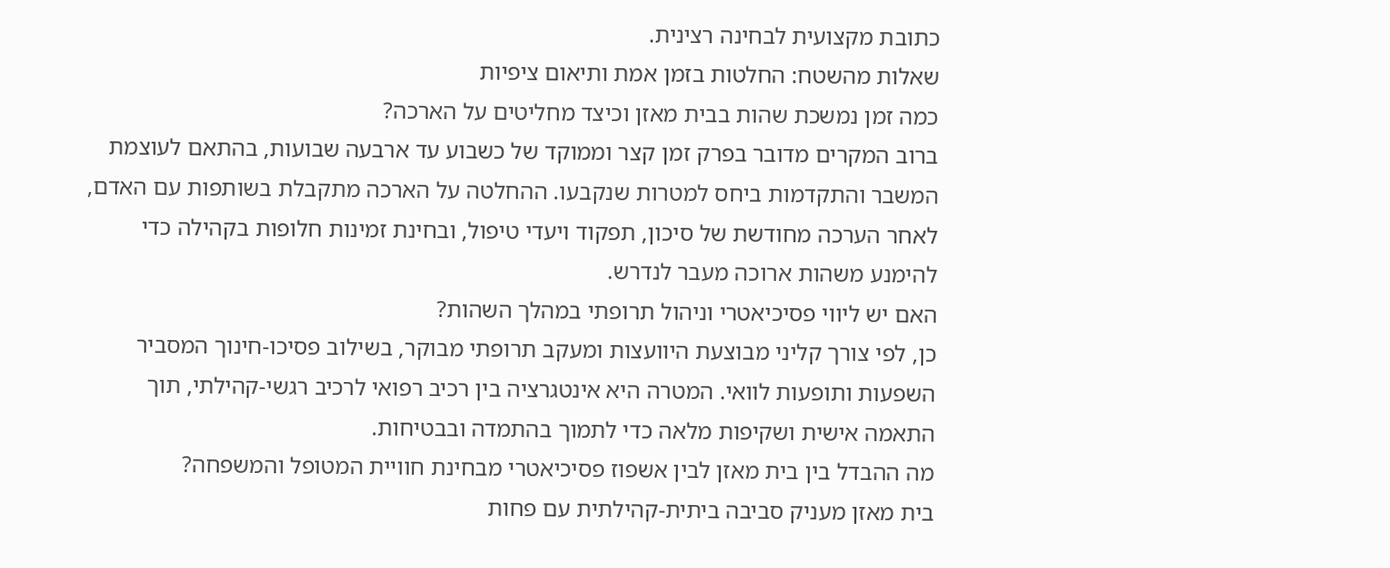כתובת מקצועית לבחינה רצינית.
שאלות מהשטח: החלטות בזמן אמת ותיאום ציפיות
כמה זמן נמשכת שהות בבית מאזן וכיצד מחליטים על הארכה?
ברוב המקרים מדובר בפרק זמן קצר וממוקד של כשבוע עד ארבעה שבועות, בהתאם לעוצמת המשבר והתקדמות ביחס למטרות שנקבעו. ההחלטה על הארכה מתקבלת בשותפות עם האדם, לאחר הערכה מחודשת של סיכון, תפקוד ויעדי טיפול, ובחינת זמינות חלופות בקהילה כדי להימנע משהות ארוכה מעבר לנדרש.
האם יש ליווי פסיכיאטרי וניהול תרופתי במהלך השהות?
כן, לפי צורך קליני מבוצעת היוועצות ומעקב תרופתי מבוקר, בשילוב פסיכו‑חינוך המסביר השפעות ותופעות לוואי. המטרה היא אינטגרציה בין רכיב רפואי לרכיב רגשי‑קהילתי, תוך התאמה אישית ושקיפות מלאה כדי לתמוך בהתמדה ובבטיחות.
מה ההבדל בין בית מאזן לבין אשפוז פסיכיאטרי מבחינת חוויית המטופל והמשפחה?
בית מאזן מעניק סביבה ביתית‑קהילתית עם פחות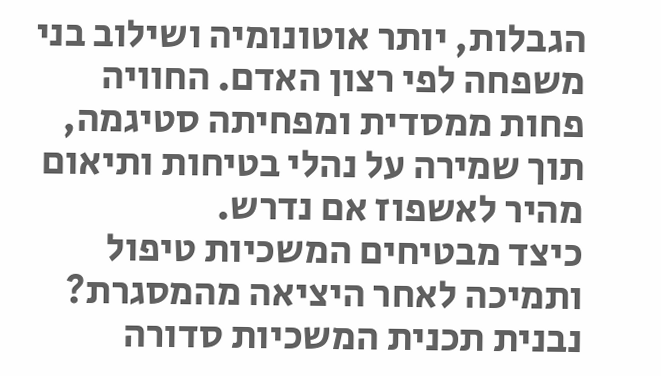הגבלות, יותר אוטונומיה ושילוב בני משפחה לפי רצון האדם. החוויה פחות ממסדית ומפחיתה סטיגמה, תוך שמירה על נהלי בטיחות ותיאום מהיר לאשפוז אם נדרש.
כיצד מבטיחים המשכיות טיפול ותמיכה לאחר היציאה מהמסגרת?
נבנית תכנית המשכיות סדורה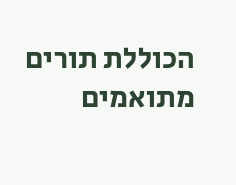הכוללת תורים מתואמים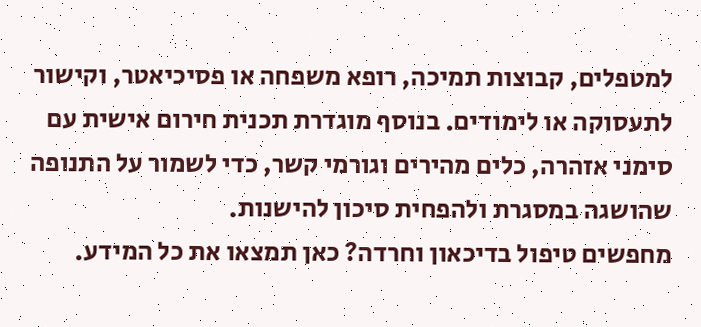למטפלים, קבוצות תמיכה, רופא משפחה או פסיכיאטר, וקישור לתעסוקה או לימודים. בנוסף מוגדרת תכנית חירום אישית עם סימני אזהרה, כלים מהירים וגורמי קשר, כדי לשמור על התנופה שהושגה במסגרת ולהפחית סיכון להישנות.
מחפשים טיפול בדיכאון וחרדה? כאן תמצאו את כל המידע.